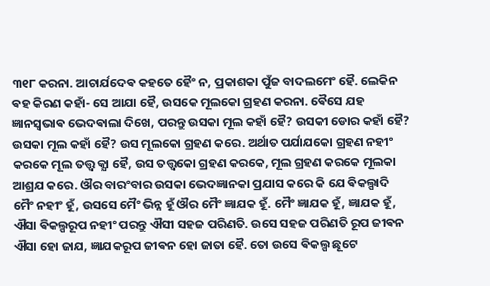୩୧୮ କରନା. ଆଚାର୍ଯଦେଵ କହତେ ହୈଂ ନ, ପ୍ରକାଶକା ପୁଁଜ ବାଦଲମେଂ ହୈ. ଲେକିନ ଵହ କିରଣ କହାଁ- ସେ ଆଯା ହୈ, ଉସକେ ମୂଲକୋ ଗ୍ରହଣ କରନା. ଵୈସେ ଯହ ଜ୍ଞାନସ୍ଵଭାଵ ଭେଦଵାଲା ଦିଖେ, ପରନ୍ତୁ ଉସକା ମୂଲ କହାଁ ହୈ? ଉସକୀ ଡୋର କହାଁ ହୈ? ଉସକା ମୂଲ କହାଁ ହୈ? ଉସ ମୂଲକୋ ଗ୍ରହଣ କରେ. ଅର୍ଥାତ ପର୍ଯାଯକୋ ଗ୍ରହଣ ନହୀଂ କରକେ ମୂଲ ତତ୍ତ୍ଵ କ୍ଯା ହୈ, ଉସ ତତ୍ତ୍ଵକୋ ଗ୍ରହଣ କରକେ, ମୂଲ ଗ୍ରହଣ କରକେ ମୂଲକା ଆଶ୍ରଯ କରେ. ଔର ବାରଂବାର ଉସକା ଭେଦଜ୍ଞାନକା ପ୍ରଯାସ କରେ କି ଯେ ଵିକଲ୍ପାଦି ମୈଂ ନହୀଂ ହୂଁ, ଉସସେ ମୈଂ ଭିନ୍ନ ହୂଁ ଔର ମୈଂ ଜ୍ଞାଯକ ହୂଁ. ମୈଂ ଜ୍ଞାଯକ ହୂଁ, ଜ୍ଞାଯକ ହୂଁ, ଐସା ଵିକଲ୍ପରୂପ ନହୀଂ ପରନ୍ତୁ ଐସୀ ସହଜ ପରିଣତି. ଉସେ ସହଜ ପରିଣତି ରୂପ ଜୀଵନ ଐସା ହୋ ଜାଯ, ଜ୍ଞାଯକରୂପ ଜୀଵନ ହୋ ଜାତା ହୈ. ତୋ ଉସେ ଵିକଲ୍ପ ଛୂଟେ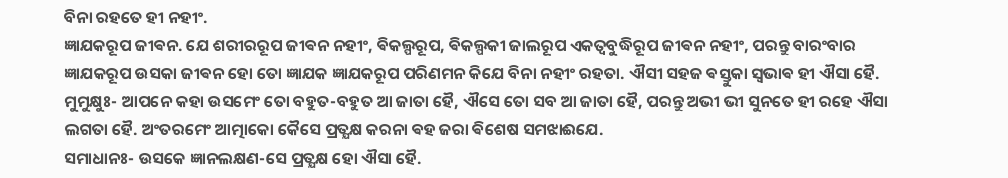ବିନା ରହତେ ହୀ ନହୀଂ.
ଜ୍ଞାଯକରୂପ ଜୀଵନ. ଯେ ଶରୀରରୂପ ଜୀଵନ ନହୀଂ, ଵିକଲ୍ପରୂପ, ଵିକଲ୍ପକୀ ଜାଲରୂପ ଏକତ୍ଵବୁଦ୍ଧିରୂପ ଜୀଵନ ନହୀଂ, ପରନ୍ତୁ ବାରଂବାର ଜ୍ଞାଯକରୂପ ଉସକା ଜୀଵନ ହୋ ତୋ ଜ୍ଞାଯକ ଜ୍ଞାଯକରୂପ ପରିଣମନ କିଯେ ବିନା ନହୀଂ ରହତା. ଐସୀ ସହଜ ଵସ୍ତୁକା ସ୍ଵଭାଵ ହୀ ଐସା ହୈ.
ମୁମୁକ୍ଷୁଃ- ଆପନେ କହା ଉସମେଂ ତୋ ବହୁତ-ବହୁତ ଆ ଜାତା ହୈ, ଐସେ ତୋ ସବ ଆ ଜାତା ହୈ, ପରନ୍ତୁ ଅଭୀ ଭୀ ସୁନତେ ହୀ ରହେ ଐସା ଲଗତା ହୈ. ଅଂତରମେଂ ଆତ୍ମାକୋ କୈସେ ପ୍ରତ୍ଯକ୍ଷ କରନା ଵହ ଜରା ଵିଶେଷ ସମଝାଈଯେ.
ସମାଧାନଃ- ଉସକେ ଜ୍ଞାନଲକ୍ଷଣ-ସେ ପ୍ରତ୍ଯକ୍ଷ ହୋ ଐସା ହୈ.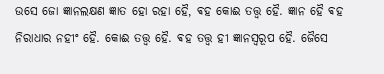ଉସେ ଜୋ ଜ୍ଞାନଲକ୍ଷଣ ଜ୍ଞାତ ହୋ ରହା ହୈ, ଵହ କୋଈ ତତ୍ତ୍ଵ ହୈ. ଜ୍ଞାନ ହୈ ଵହ ନିରାଧାର ନହୀଂ ହୈ. କୋଈ ତତ୍ତ୍ଵ ହୈ. ଵହ ତତ୍ତ୍ଵ ହୀ ଜ୍ଞାନସ୍ଵରୂପ ହୈ. ଜୈସେ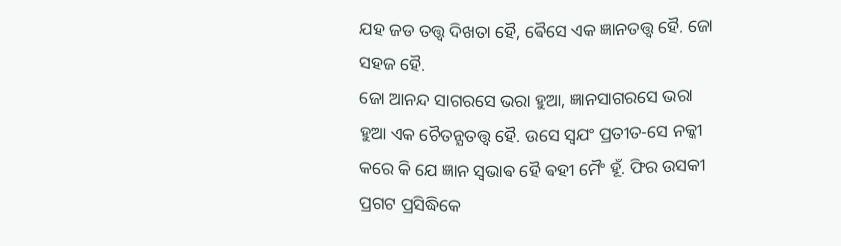ଯହ ଜଡ ତତ୍ତ୍ଵ ଦିଖତା ହୈ, ଵୈସେ ଏକ ଜ୍ଞାନତତ୍ତ୍ଵ ହୈ. ଜୋ ସହଜ ହୈ.
ଜୋ ଆନନ୍ଦ ସାଗରସେ ଭରା ହୁଆ, ଜ୍ଞାନସାଗରସେ ଭରା ହୁଆ ଏକ ଚୈତନ୍ଯତତ୍ତ୍ଵ ହୈ. ଉସେ ସ୍ଵଯଂ ପ୍ରତୀତ-ସେ ନକ୍କୀ କରେ କି ଯେ ଜ୍ଞାନ ସ୍ଵଭାଵ ହୈ ଵହୀ ମୈଂ ହୂଁ. ଫିର ଉସକୀ ପ୍ରଗଟ ପ୍ରସିଦ୍ଧିକେ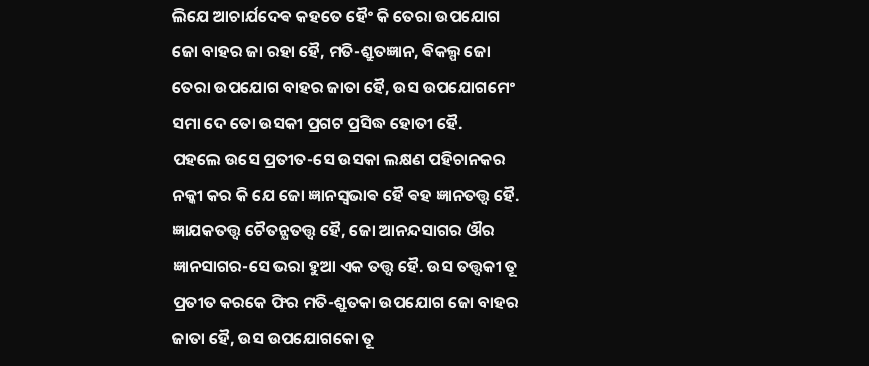ଲିଯେ ଆଚାର୍ଯଦେଵ କହତେ ହୈଂ କି ତେରା ଉପଯୋଗ ଜୋ ବାହର ଜା ରହା ହୈ, ମତି-ଶ୍ରୁତଜ୍ଞାନ, ଵିକଲ୍ପ ଜୋ ତେରା ଉପଯୋଗ ବାହର ଜାତା ହୈ, ଉସ ଉପଯୋଗମେଂ ସମା ଦେ ତୋ ଉସକୀ ପ୍ରଗଟ ପ୍ରସିଦ୍ଧ ହୋତୀ ହୈ.
ପହଲେ ଉସେ ପ୍ରତୀତ-ସେ ଉସକା ଲକ୍ଷଣ ପହିଚାନକର ନକ୍କୀ କର କି ଯେ ଜୋ ଜ୍ଞାନସ୍ଵଭାଵ ହୈ ଵହ ଜ୍ଞାନତତ୍ତ୍ଵ ହୈ. ଜ୍ଞାଯକତତ୍ତ୍ଵ ଚୈତନ୍ଯତତ୍ତ୍ଵ ହୈ, ଜୋ ଆନନ୍ଦସାଗର ଔର ଜ୍ଞାନସାଗର-ସେ ଭରା ହୁଆ ଏକ ତତ୍ତ୍ଵ ହୈ. ଉସ ତତ୍ତ୍ଵକୀ ତୂ ପ୍ରତୀତ କରକେ ଫିର ମତି-ଶ୍ରୁତକା ଉପଯୋଗ ଜୋ ବାହର ଜାତା ହୈ, ଉସ ଉପଯୋଗକୋ ତୂ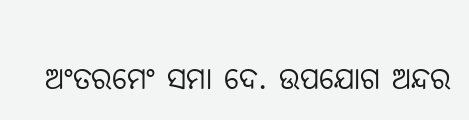ଅଂତରମେଂ ସମା ଦେ. ଉପଯୋଗ ଅନ୍ଦର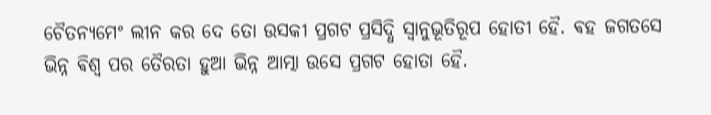ଚୈତନ୍ଯମେଂ ଲୀନ କର ଦେ ତୋ ଉସକୀ ପ୍ରଗଟ ପ୍ରସିଦ୍ଧି ସ୍ଵାନୁଭୂତିରୂପ ହୋତୀ ହୈ. ଵହ ଜଗତସେ ଭିନ୍ନ ଵିଶ୍ଵ ପର ତୈରତା ହୁଆ ଭିନ୍ନ ଆତ୍ମା ଉସେ ପ୍ରଗଟ ହୋତା ହୈ.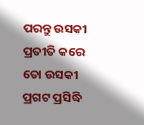ପରନ୍ତୁ ଉସକୀ ପ୍ରତୀତି କରେ ତୋ ଉସକୀ ପ୍ରଗଟ ପ୍ରସିଦ୍ଧି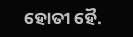ହୋତୀ ହୈ.